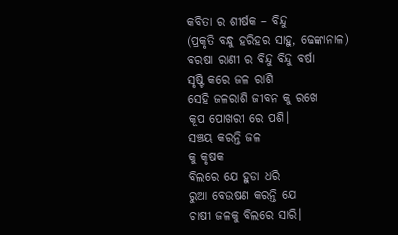କବିତା ର ଶୀର୍ଷକ – ବିନ୍ଦୁ
(ପ୍ରକୃତି ବନ୍ଧୁ ହରିହର ସାହୁ, ଢେଙ୍କାନାଳ)
ବରଷା ରାଣୀ ର ବିନ୍ଦୁ ବିନ୍ଦୁ ବର୍ଷା
ସୃଷ୍ଟି କରେ ଜଳ ରାଶି
ସେହି ଜଳରାଶି ଜୀବନ କୁ ରଖେ
କୂପ ପୋଖରୀ ରେ ପଶି।
ସଞ୍ଚୟ କରନ୍ତି ଜଳ
କୁ କୃଷକ
ବିଲରେ ଯେ ହୁଡା ଧରି
ରୁଆ ବେଉଷଣ କରନ୍ତି ଯେ
ଚାଷୀ ଜଳକୁ ବିଲରେ ସାରି।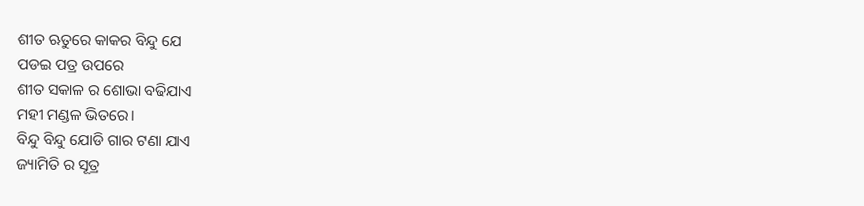ଶୀତ ଋତୁରେ କାକର ବିନ୍ଦୁ ଯେ
ପଡଇ ପତ୍ର ଉପରେ
ଶୀତ ସକାଳ ର ଶୋଭା ବଢିଯାଏ
ମହୀ ମଣ୍ଡଳ ଭିତରେ।
ବିନ୍ଦୁ ବିନ୍ଦୁ ଯୋଡି ଗାର ଟଣା ଯାଏ
ଜ୍ୟାମିତି ର ସୂତ୍ର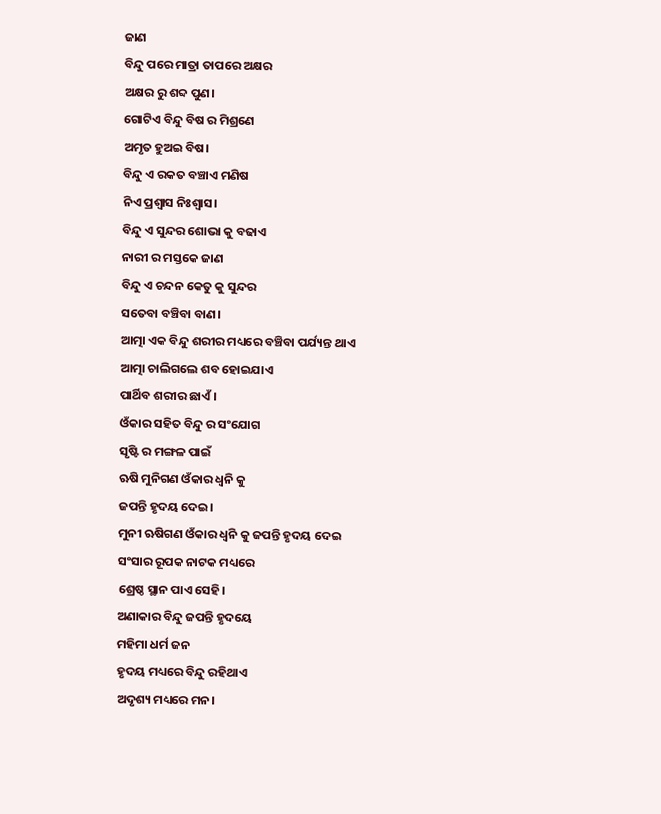ଜାଣ
ବିନ୍ଦୁ ପରେ ମାତ୍ରା ତାପରେ ଅକ୍ଷର
ଅକ୍ଷର ରୁ ଶବ୍ଦ ପୁଣ।
ଗୋଟିଏ ବିନ୍ଦୁ ବିଷ ର ମିଶ୍ରଣେ
ଅମୃତ ହୁଅଇ ବିଷ।
ବିନ୍ଦୁ ଏ ରକତ ବଞ୍ଚାଏ ମଣିଷ
ନିଏ ପ୍ରଶ୍ବାସ ନିଃଶ୍ବାସ।
ବିନ୍ଦୁ ଏ ସୁନ୍ଦର ଶୋଭା କୁ ବଢାଏ
ନାରୀ ର ମସ୍ତକେ ଜାଣ
ବିନ୍ଦୁ ଏ ଚନ୍ଦନ କେତୁ କୁ ସୁନ୍ଦର
ସତେବା ବଞ୍ଚିବା ବାଣ।
ଆତ୍ମା ଏକ ବିନ୍ଦୁ ଶରୀର ମଧ୍ୟରେ ବଞ୍ଚିବା‌ ପର୍ଯ୍ୟନ୍ତ ଥାଏ
ଆତ୍ମା ଚାଲିଗଲେ ଶବ ହୋଇଯାଏ
ପାର୍ଥିବ ଶରୀର ଛାଏଁ।
ଓଁକାର ସହିତ ବିନ୍ଦୁ ର ସଂଯୋଗ
ସୃଷ୍ଟି ର ମଙ୍ଗଳ ପାଇଁ
ଋଷି ମୁନିଗଣ ଓଁକାର ଧ୍ଵନି କୁ
ଜପନ୍ତି ହୃଦୟ ଦେଇ।
ମୁନୀ ଋଷିଗଣ ଓଁକାର ଧ୍ଵନି କୁ ଜପନ୍ତି ହୃଦୟ ଦେଇ
ସଂସାର ରୂପକ ନାଟକ ମଧ୍ୟରେ
ଶ୍ରେଷ୍ଠ ସ୍ଥାନ ପାଏ ସେହି।
ଅଣାକାର ବିନ୍ଦୁ ଜପନ୍ତି ହୃଦୟେ
ମହିମା ଧର୍ମ ଜନ
ହୃଦୟ ମଧ୍ୟରେ ବିନ୍ଦୁ ରହିଥାଏ
ଅଦୃଶ୍ୟ ମଧ୍ୟରେ ମନ।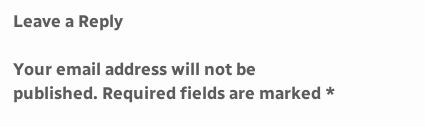Leave a Reply

Your email address will not be published. Required fields are marked *